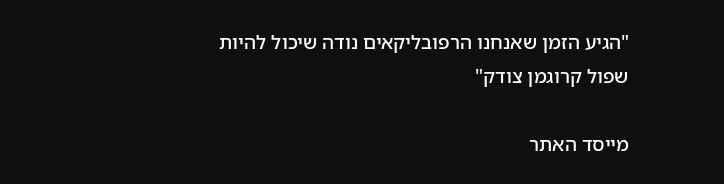"הגיע הזמן שאנחנו הרפובליקאים נודה שיכול להיות שפול קרוגמן צודק"

מייסד האתר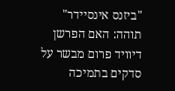"ביזנס אינסיידר" תוהה: האם הפרשן דיוויד פרום מבשר על סדקים בתמיכה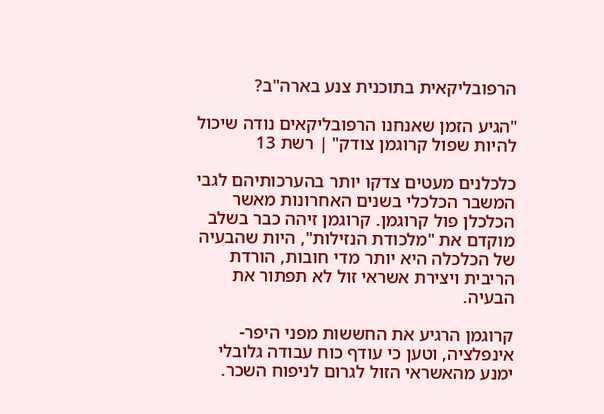הרפובליקאית בתוכנית צנע בארה"ב?

"הגיע הזמן שאנחנו הרפובליקאים נודה שיכול להיות שפול קרוגמן צודק" | רשת 13

כלכלנים מעטים צדקו יותר בהערכותיהם לגבי המשבר הכלכלי בשנים האחרונות מאשר הכלכלן פול קרוגמן. קרוגמן זיהה כבר בשלב מוקדם את "מלכודת הנזילות", היות שהבעיה של הכלכלה היא יותר מדי חובות, הורדת הריבית ויצירת אשראי זול לא תפתור את הבעיה.

קרוגמן הרגיע את החששות מפני היפר-אינפלציה, וטען כי עודף כוח עבודה גלובלי ימנע מהאשראי הזול לגרום לניפוח השכר.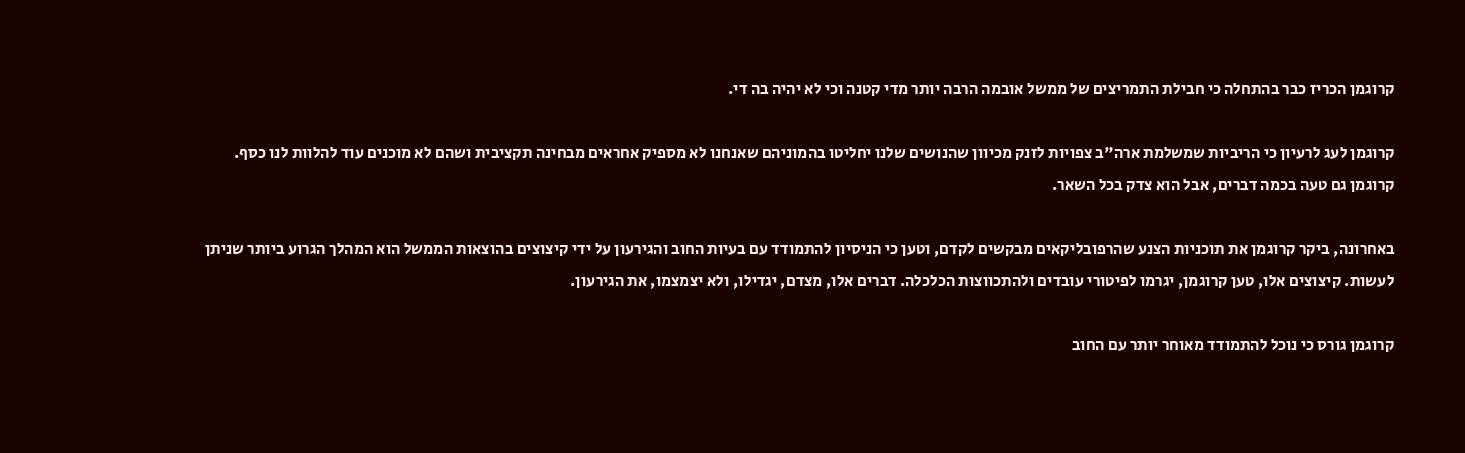קרוגמן הכריז כבר בהתחלה כי חבילת התמריצים של ממשל אובמה הרבה יותר מדי קטנה וכי לא יהיה בה די.

קרוגמן לעג לרעיון כי הריביות שמשלמת ארה"ב צפויות לזנק מכיוון שהנושים שלנו יחליטו בהמוניהם שאנחנו לא מספיק אחראים מבחינה תקציבית ושהם לא מוכנים עוד להלוות לנו כסף. קרוגמן גם טעה בכמה דברים, אבל הוא צדק בכל השאר.

באחרונה, ביקר קרוגמן את תוכניות הצנע שהרפובליקאים מבקשים לקדם, וטען כי הניסיון להתמודד עם בעיות החוב והגירעון על ידי קיצוצים בהוצאות הממשל הוא המהלך הגרוע ביותר שניתן לעשות. קיצוצים אלו, טען קרוגמן, יגרמו לפיטורי עובדים ולהתכווצות הכלכלה. דברים אלו, מצדם, יגדילו, ולא יצמצמו, את הגירעון.

קרוגמן גורס כי נוכל להתמודד מאוחר יותר עם החוב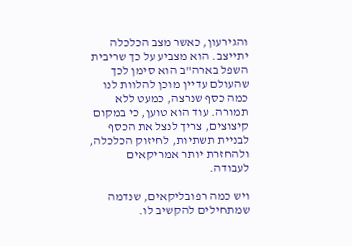והגירעון, כאשר מצב הכלכלה יתייצב. הוא מצביע על כך שריבית השפל בארה"ב הוא סימן לכך שהעולם עדיין מוכן להלוות לנו כמה כסף שנרצה, כמעט ללא תמורה. עוד הוא טוען, כי במקום קיצוצים, צריך לנצל את הכסף לבניית תשתיות, לחיזוק הכלכלה, ולהחזרת יותר אמריקאים לעבודה.

ויש כמה רפובליקאים, שנדמה שמתחילים להקשיב לו.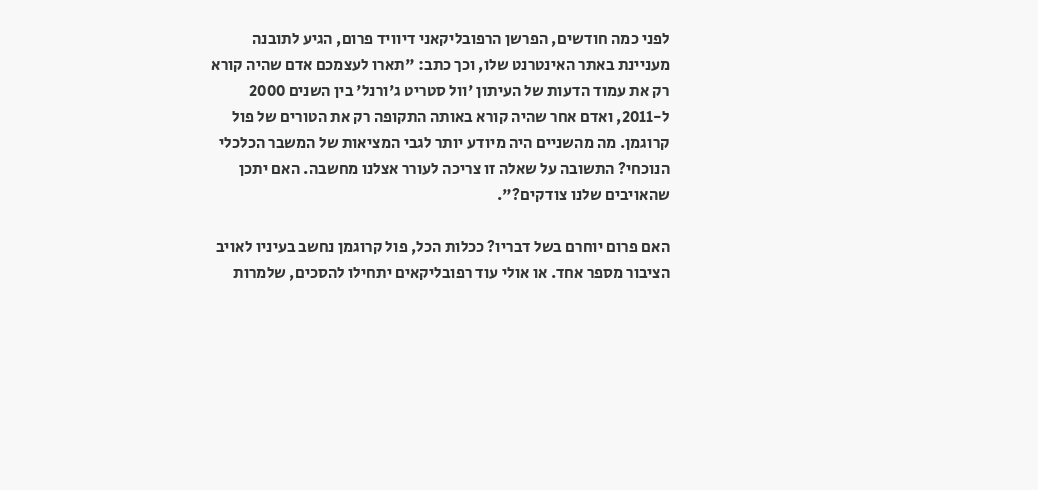לפני כמה חודשים, הפרשן הרפובליקאני דיוויד פרום, הגיע לתובנה מעניינת באתר האינטרנט שלו, וכך כתב: "תארו לעצמכם אדם שהיה קורא רק את עמוד הדעות של העיתון 'וול סטריט ג'ורנל' בין השנים 2000 ל-2011, ואדם אחר שהיה קורא באותה התקופה רק את הטורים של פול קרוגמן. מה מהשניים היה מיודע יותר לגבי המציאות של המשבר הכלכלי הנוכחי? התשובה על שאלה זו צריכה לעורר אצלנו מחשבה. האם יתכן שהאויבים שלנו צודקים?".

האם פרום יוחרם בשל דבריו? ככלות הכל, פול קרוגמן נחשב בעיניו לאויב הציבור מספר אחד. או אולי עוד רפובליקאים יתחילו להסכים, שלמרות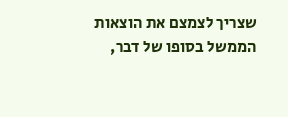שצריך לצמצם את הוצאות הממשל בסופו של דבר,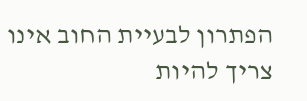הפתרון לבעיית החוב אינו צריך להיות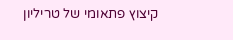קיצוץ פתאומי של טריליון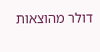דולר מהוצאות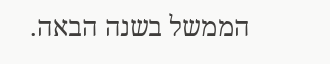הממשל בשנה הבאה.